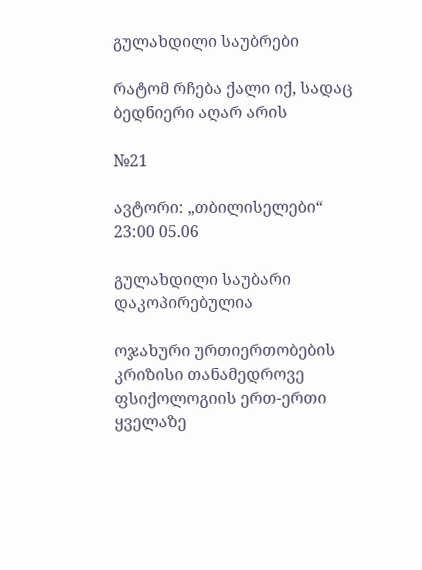გულახდილი საუბრები

რატომ რჩება ქალი იქ, სადაც ბედნიერი აღარ არის

№21

ავტორი: „თბილისელები“ 23:00 05.06

გულახდილი საუბარი
დაკოპირებულია

ოჯახური ურთიერთობების კრიზისი თანამედროვე ფსიქოლოგიის ერთ-ერთი ყველაზე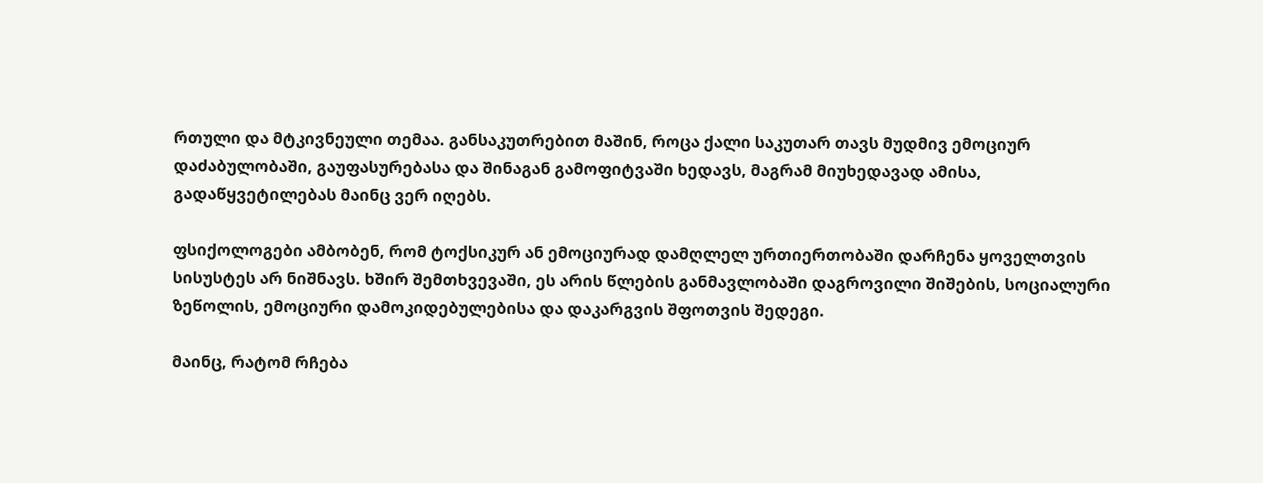რთული და მტკივნეული თემაა. განსაკუთრებით მაშინ, როცა ქალი საკუთარ თავს მუდმივ ემოციურ დაძაბულობაში, გაუფასურებასა და შინაგან გამოფიტვაში ხედავს, მაგრამ მიუხედავად ამისა, გადაწყვეტილებას მაინც ვერ იღებს.

ფსიქოლოგები ამბობენ, რომ ტოქსიკურ ან ემოციურად დამღლელ ურთიერთობაში დარჩენა ყოველთვის სისუსტეს არ ნიშნავს. ხშირ შემთხვევაში, ეს არის წლების განმავლობაში დაგროვილი შიშების, სოციალური ზეწოლის, ემოციური დამოკიდებულებისა და დაკარგვის შფოთვის შედეგი.

მაინც, რატომ რჩება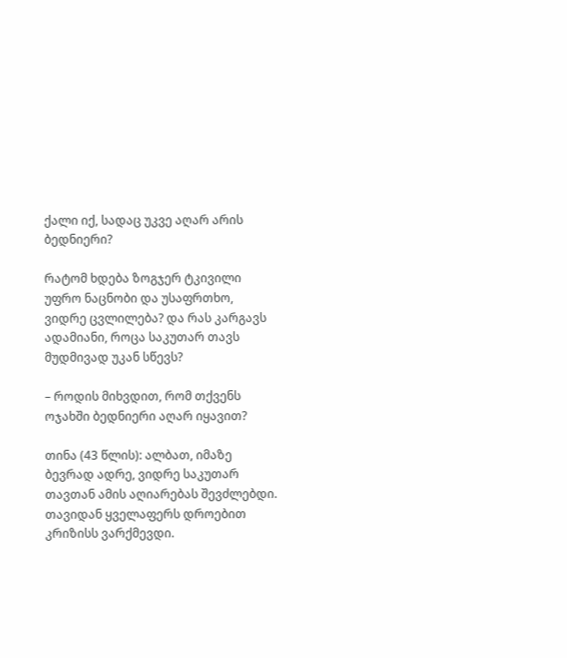ქალი იქ, სადაც უკვე აღარ არის ბედნიერი?

რატომ ხდება ზოგჯერ ტკივილი უფრო ნაცნობი და უსაფრთხო, ვიდრე ცვლილება? და რას კარგავს ადამიანი, როცა საკუთარ თავს მუდმივად უკან სწევს?

– როდის მიხვდით, რომ თქვენს ოჯახში ბედნიერი აღარ იყავით?

თინა (43 წლის): ალბათ, იმაზე ბევრად ადრე, ვიდრე საკუთარ თავთან ამის აღიარებას შევძლებდი. თავიდან ყველაფერს დროებით კრიზისს ვარქმევდი.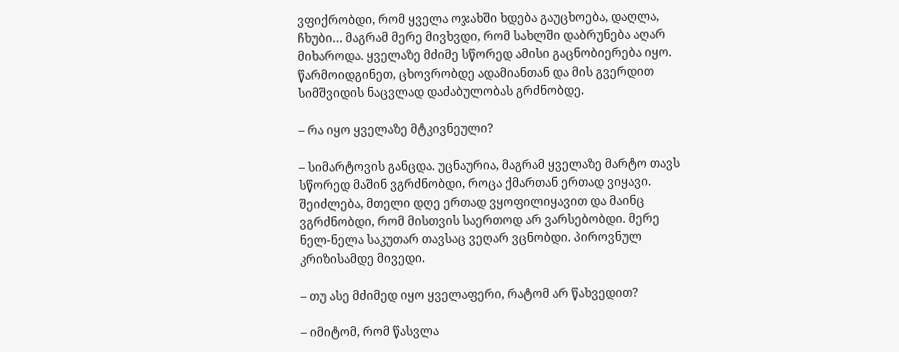ვფიქრობდი, რომ ყველა ოჯახში ხდება გაუცხოება, დაღლა, ჩხუბი… მაგრამ მერე მივხვდი, რომ სახლში დაბრუნება აღარ მიხაროდა. ყველაზე მძიმე სწორედ ამისი გაცნობიერება იყო. წარმოიდგინეთ, ცხოვრობდე ადამიანთან და მის გვერდით სიმშვიდის ნაცვლად დაძაბულობას გრძნობდე.

– რა იყო ყველაზე მტკივნეული?

– სიმარტოვის განცდა. უცნაურია, მაგრამ ყველაზე მარტო თავს სწორედ მაშინ ვგრძნობდი, როცა ქმართან ერთად ვიყავი. შეიძლება, მთელი დღე ერთად ვყოფილიყავით და მაინც ვგრძნობდი, რომ მისთვის საერთოდ არ ვარსებობდი. მერე ნელ-ნელა საკუთარ თავსაც ვეღარ ვცნობდი. პიროვნულ კრიზისამდე მივედი.

– თუ ასე მძიმედ იყო ყველაფერი, რატომ არ წახვედით?

– იმიტომ, რომ წასვლა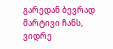გარედან ბევრად მარტივი ჩანს, ვიდრე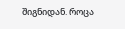შიგნიდან. როცა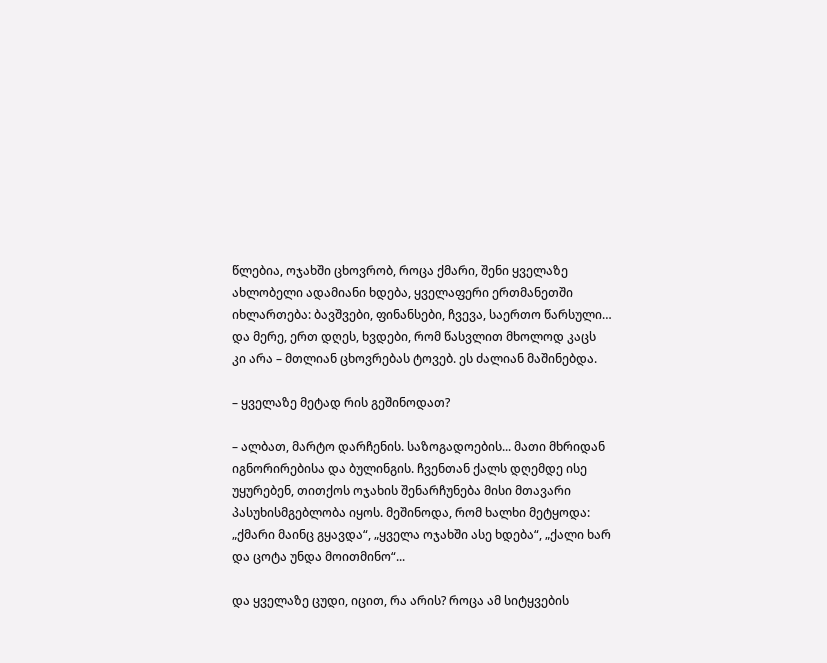წლებია, ოჯახში ცხოვრობ, როცა ქმარი, შენი ყველაზე ახლობელი ადამიანი ხდება, ყველაფერი ერთმანეთში იხლართება: ბავშვები, ფინანსები, ჩვევა, საერთო წარსული… და მერე, ერთ დღეს, ხვდები, რომ წასვლით მხოლოდ კაცს კი არა – მთლიან ცხოვრებას ტოვებ. ეს ძალიან მაშინებდა.

– ყველაზე მეტად რის გეშინოდათ?

– ალბათ, მარტო დარჩენის. საზოგადოების... მათი მხრიდან იგნორირებისა და ბულინგის. ჩვენთან ქალს დღემდე ისე უყურებენ, თითქოს ოჯახის შენარჩუნება მისი მთავარი პასუხისმგებლობა იყოს. მეშინოდა, რომ ხალხი მეტყოდა: „ქმარი მაინც გყავდა“, „ყველა ოჯახში ასე ხდება“, „ქალი ხარ და ცოტა უნდა მოითმინო“...

და ყველაზე ცუდი, იცით, რა არის? როცა ამ სიტყვების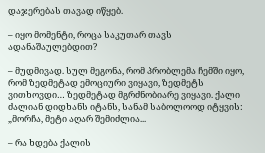დაჯერებას თავად იწყებ.

– იყო მომენტი, როცა საკუთარ თავს ადანაშაულებდით?

– მუდმივად. სულ მეგონა, რომ პრობლემა ჩემში იყო, რომ ზედმეტად ემოციური ვიყავი, ზედმეტს ვითხოვდი… ზედმეტად მგრძნობიარე ვიყავი. ქალი ძალიან დიდხანს იტანს, სანამ საბოლოოდ იტყვის: „მორჩა, მეტი აღარ შემიძლია...

– რა ხდება ქალის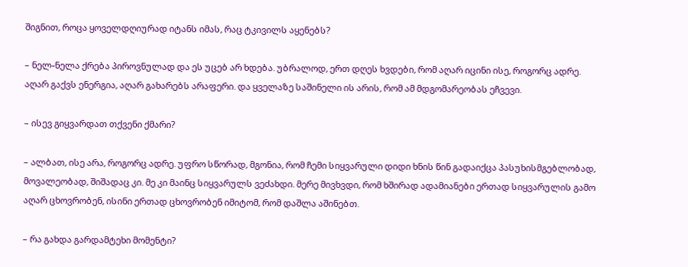შიგნით, როცა ყოველდღიურად იტანს იმას, რაც ტკივილს აყენებს?

– ნელ-ნელა ქრება პიროვნულად და ეს უცებ არ ხდება. უბრალოდ, ერთ დღეს ხვდები, რომ აღარ იცინი ისე, როგორც ადრე. აღარ გაქვს ენერგია, აღარ გახარებს არაფერი. და ყველაზე საშინელი ის არის, რომ ამ მდგომარეობას ეჩვევი.

– ისევ გიყვარდათ თქვენი ქმარი?

– ალბათ, ისე არა, როგორც ადრე. უფრო სწორად, მგონია, რომ ჩემი სიყვარული დიდი ხნის წინ გადაიქცა პასუხისმგებლობად, მოვალეობად, შიშადაც კი. მე კი მაინც სიყვარულს ვეძახდი. მერე მივხვდი, რომ ხშირად ადამიანები ერთად სიყვარულის გამო აღარ ცხოვრობენ, ისინი ერთად ცხოვრობენ იმიტომ, რომ დაშლა აშინებთ.

– რა გახდა გარდამტეხი მომენტი?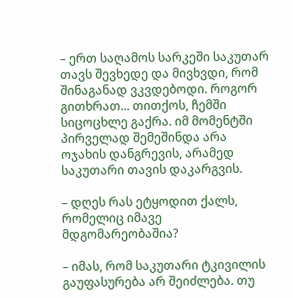– ერთ საღამოს სარკეში საკუთარ თავს შევხედე და მივხვდი, რომ შინაგანად ვკვდებოდი. როგორ გითხრათ... თითქოს, ჩემში სიცოცხლე გაქრა. იმ მომენტში პირველად შემეშინდა არა ოჯახის დანგრევის, არამედ საკუთარი თავის დაკარგვის.

– დღეს რას ეტყოდით ქალს, რომელიც იმავე მდგომარეობაშია?

– იმას, რომ საკუთარი ტკივილის გაუფასურება არ შეიძლება. თუ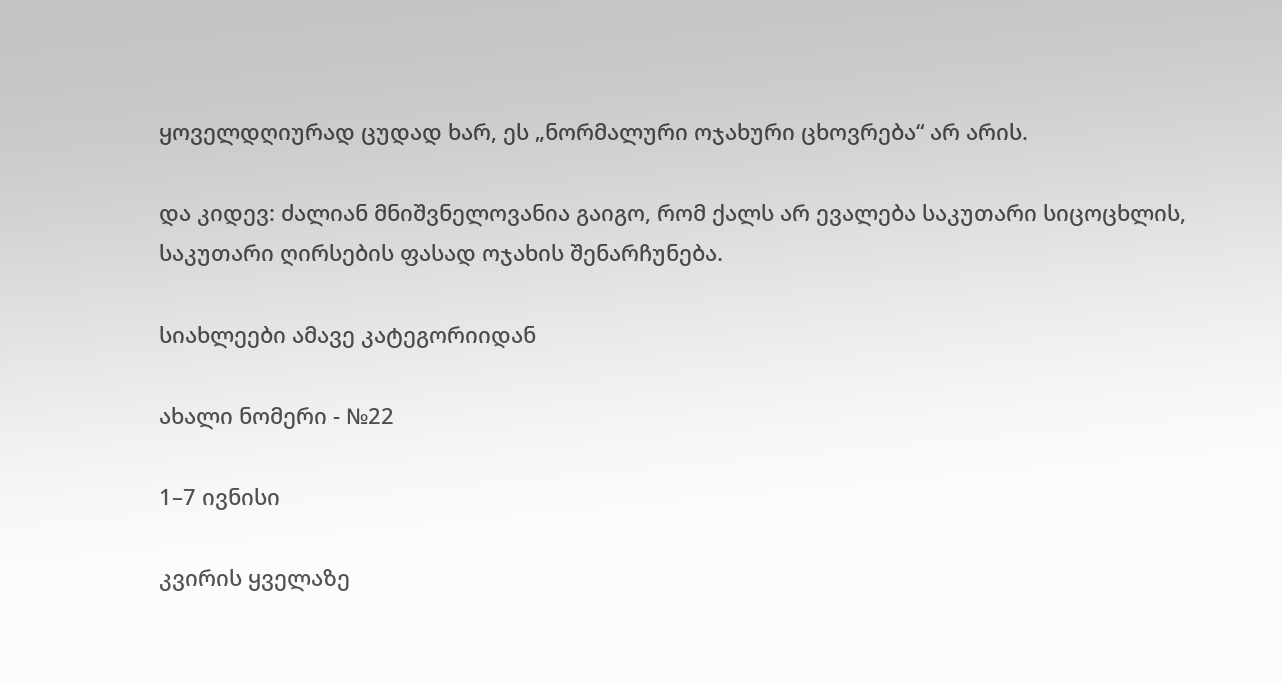ყოველდღიურად ცუდად ხარ, ეს „ნორმალური ოჯახური ცხოვრება“ არ არის.

და კიდევ: ძალიან მნიშვნელოვანია გაიგო, რომ ქალს არ ევალება საკუთარი სიცოცხლის, საკუთარი ღირსების ფასად ოჯახის შენარჩუნება.

სიახლეები ამავე კატეგორიიდან

ახალი ნომერი - №22

1–7 ივნისი

კვირის ყველაზე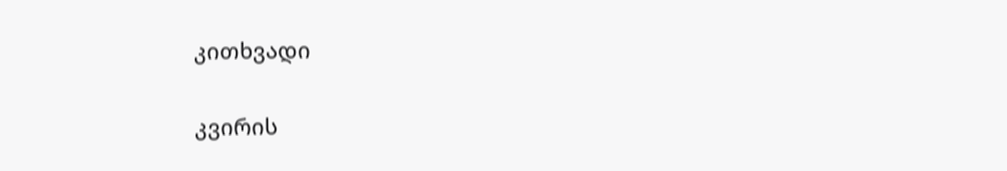კითხვადი

კვირის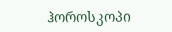ჰოროსკოპი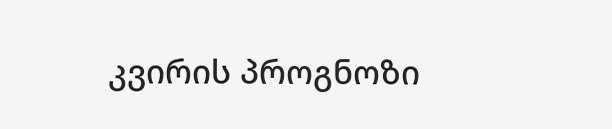კვირის პროგნოზი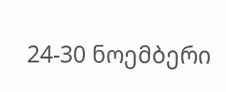24-30 ნოემბერი